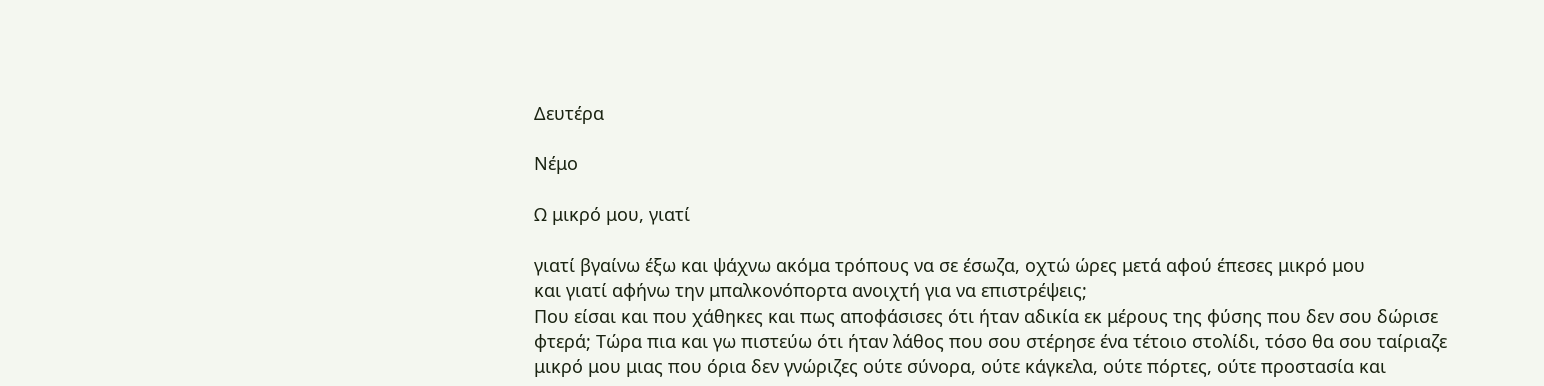Δευτέρα

Νέμο

Ω μικρό μου, γιατί

γιατί βγαίνω έξω και ψάχνω ακόμα τρόπους να σε έσωζα, οχτώ ώρες μετά αφού έπεσες μικρό μου
και γιατί αφήνω την μπαλκονόπορτα ανοιχτή για να επιστρέψεις;
Που είσαι και που χάθηκες και πως αποφάσισες ότι ήταν αδικία εκ μέρους της φύσης που δεν σου δώρισε φτερά; Τώρα πια και γω πιστεύω ότι ήταν λάθος που σου στέρησε ένα τέτοιο στολίδι, τόσο θα σου ταίριαζε μικρό μου μιας που όρια δεν γνώριζες ούτε σύνορα, ούτε κάγκελα, ούτε πόρτες, ούτε προστασία και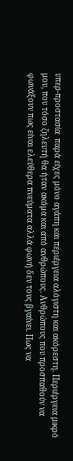υπερ-προστασία  παρά είχες μόνο αγάπη και περιέργεια αλόγιστη και ακόρεστη. Περιέργεια μικρό μου, που τόσο ζηλευτή θα ήταν ακόμα και από ανθρώπους. Ανθρώπους που προσπαθούν να φωνάξουν πως είναι ελεύθερα πνεύματα αλλά φωνή δεν τους βγαίνει. Πως να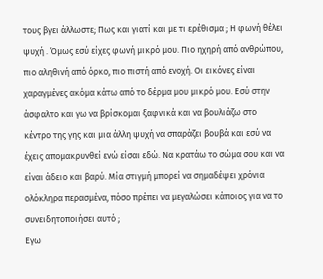τους βγει άλλωστε; Πως και γιατί και με τι ερέθισμα ; Η φωνή θέλει ψυχή . Όμως εσύ είχες φωνή μικρό μου. Πιο ηχηρή από ανθρώπου, πιο αληθινή από όρκο, πιο πιστή από ενοχή. Οι εικόνες είναι χαραγμένες ακόμα κάτω από το δέρμα μου μικρό μου. Εσύ στην άσφαλτο και γω να βρίσκομαι ξαφνικά και να βουλιάζω στο κέντρο της γης και μια άλλη ψυχή να σπαράζει βουβά και εσύ να έχεις απομακρυνθεί ενώ είσαι εδώ. Να κρατάω το σώμα σου και να είναι άδειο και βαρύ. Μία στιγμή μπορεί να σημαδέψει χρόνια ολόκληρα περασμένα, πόσο πρέπει να μεγαλώσει κάποιος για να το συνειδητοποιήσει αυτό ;
Εγω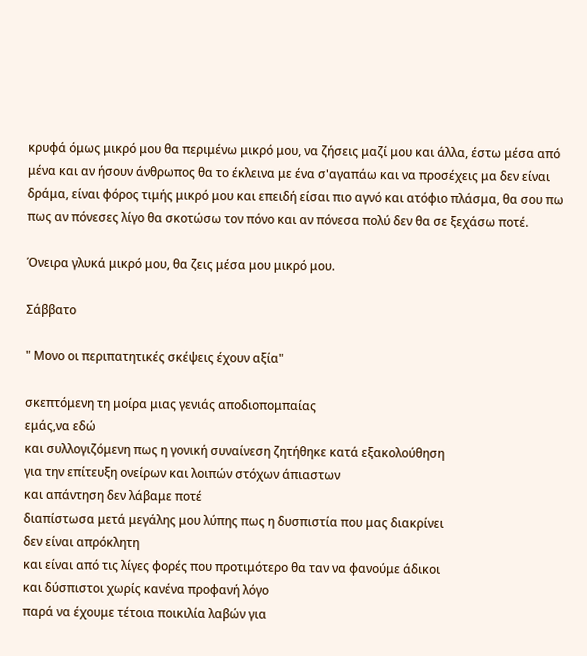κρυφά όμως μικρό μου θα περιμένω μικρό μου, να ζήσεις μαζί μου και άλλα, έστω μέσα από μένα και αν ήσουν άνθρωπος θα το έκλεινα με ένα σ'αγαπάω και να προσέχεις μα δεν είναι δράμα, είναι φόρος τιμής μικρό μου και επειδή είσαι πιο αγνό και ατόφιο πλάσμα, θα σου πω πως αν πόνεσες λίγο θα σκοτώσω τον πόνο και αν πόνεσα πολύ δεν θα σε ξεχάσω ποτέ.

Όνειρα γλυκά μικρό μου, θα ζεις μέσα μου μικρό μου.

Σάββατο

" Μονο οι περιπατητικές σκέψεις έχουν αξία"

σκεπτόμενη τη μοίρα μιας γενιάς αποδιοπομπαίας
εμάς,να εδώ
και συλλογιζόμενη πως η γονική συναίνεση ζητήθηκε κατά εξακολούθηση
για την επίτευξη ονείρων και λοιπών στόχων άπιαστων
και απάντηση δεν λάβαμε ποτέ
διαπίστωσα μετά μεγάλης μου λύπης πως η δυσπιστία που μας διακρίνει
δεν είναι απρόκλητη
και είναι από τις λίγες φορές που προτιμότερο θα ταν να φανούμε άδικοι
και δύσπιστοι χωρίς κανένα προφανή λόγο
παρά να έχουμε τέτοια ποικιλία λαβών για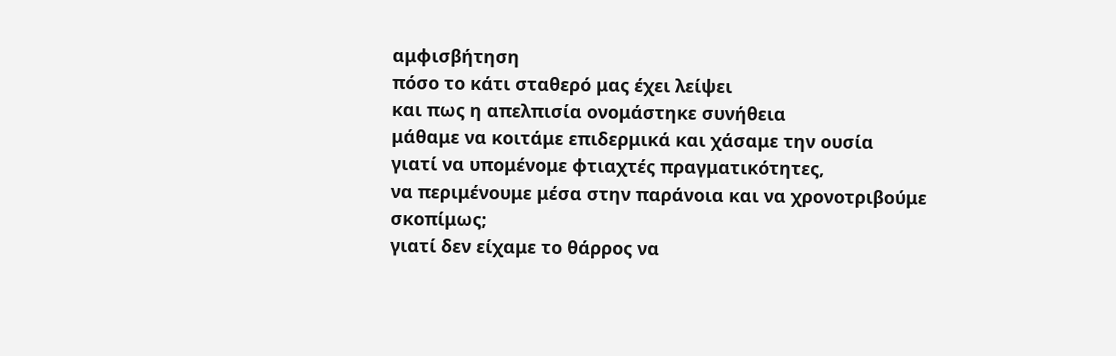αμφισβήτηση
πόσο το κάτι σταθερό μας έχει λείψει
και πως η απελπισία ονομάστηκε συνήθεια
μάθαμε να κοιτάμε επιδερμικά και χάσαμε την ουσία
γιατί να υπομένομε φτιαχτές πραγματικότητες,
να περιμένουμε μέσα στην παράνοια και να χρονοτριβούμε σκοπίμως;
γιατί δεν είχαμε το θάρρος να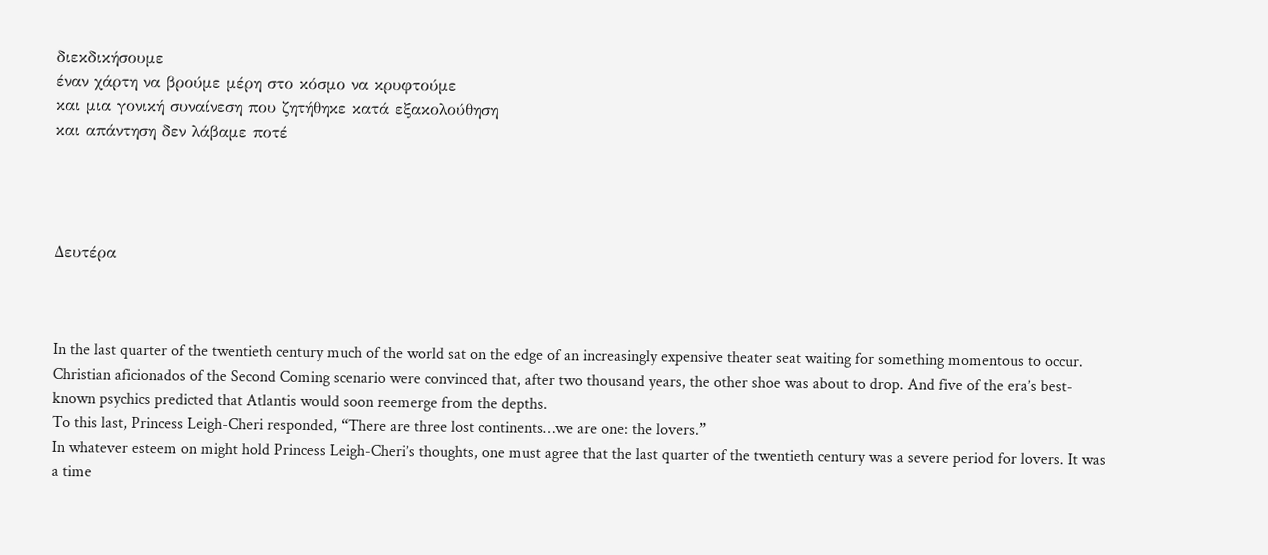διεκδικήσουμε
έναν χάρτη να βρούμε μέρη στο κόσμο να κρυφτούμε
και μια γονική συναίνεση που ζητήθηκε κατά εξακολούθηση
και απάντηση δεν λάβαμε ποτέ




Δευτέρα



In the last quarter of the twentieth century much of the world sat on the edge of an increasingly expensive theater seat waiting for something momentous to occur.
Christian aficionados of the Second Coming scenario were convinced that, after two thousand years, the other shoe was about to drop. And five of the era’s best-known psychics predicted that Atlantis would soon reemerge from the depths.
To this last, Princess Leigh-Cheri responded, “There are three lost continents…we are one: the lovers.”
In whatever esteem on might hold Princess Leigh-Cheri’s thoughts, one must agree that the last quarter of the twentieth century was a severe period for lovers. It was a time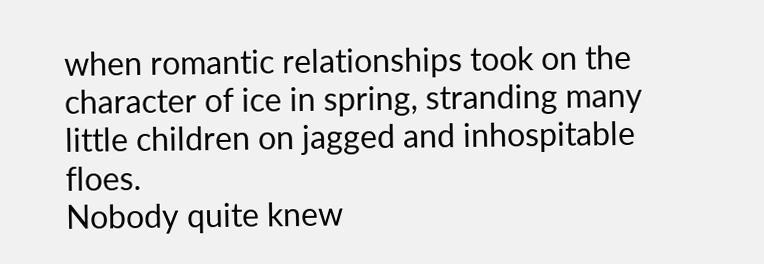when romantic relationships took on the character of ice in spring, stranding many little children on jagged and inhospitable floes.
Nobody quite knew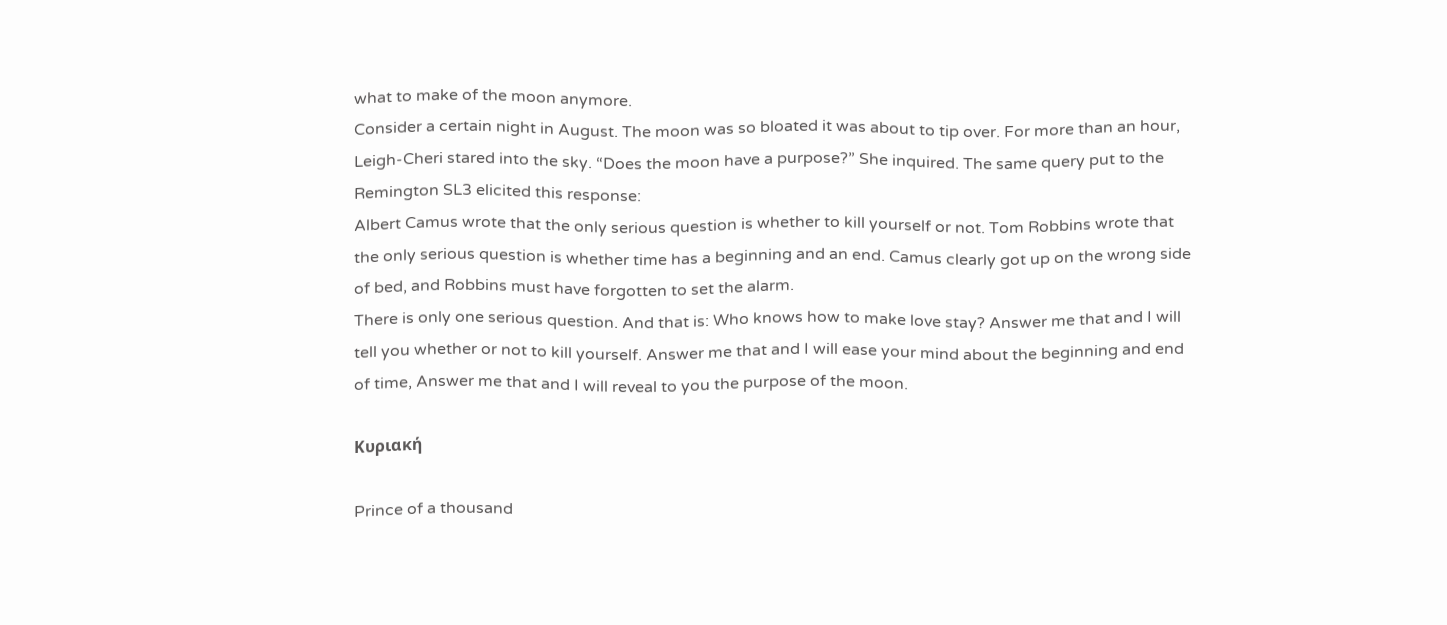what to make of the moon anymore.
Consider a certain night in August. The moon was so bloated it was about to tip over. For more than an hour, Leigh-Cheri stared into the sky. “Does the moon have a purpose?” She inquired. The same query put to the Remington SL3 elicited this response:
Albert Camus wrote that the only serious question is whether to kill yourself or not. Tom Robbins wrote that the only serious question is whether time has a beginning and an end. Camus clearly got up on the wrong side of bed, and Robbins must have forgotten to set the alarm.
There is only one serious question. And that is: Who knows how to make love stay? Answer me that and I will tell you whether or not to kill yourself. Answer me that and I will ease your mind about the beginning and end of time, Answer me that and I will reveal to you the purpose of the moon.

Κυριακή

Prince of a thousand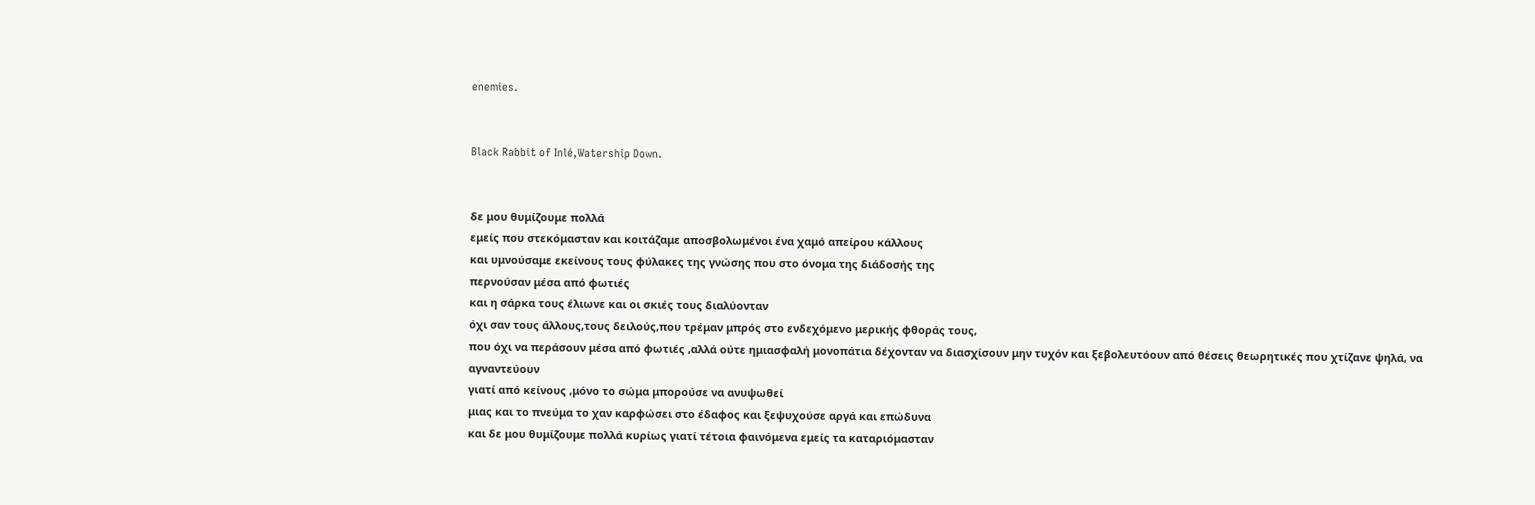enemies.


Black Rabbit of Inlé,Watership Down.


δε μου θυμίζουμε πολλά
εμείς που στεκόμασταν και κοιτάζαμε αποσβολωμένοι ένα χαμό απείρου κάλλους
και υμνούσαμε εκείνους τους φύλακες της γνώσης που στο όνομα της διάδοσής της
περνούσαν μέσα από φωτιές
και η σάρκα τους έλιωνε και οι σκιές τους διαλύονταν
όχι σαν τους άλλους,τους δειλούς,που τρέμαν μπρός στο ενδεχόμενο μερικής φθοράς τους,
που όχι να περάσουν μέσα από φωτιές ,αλλά ούτε ημιασφαλή μονοπάτια δέχονταν να διασχίσουν μην τυχόν και ξεβολευτόουν από θέσεις θεωρητικές που χτίζανε ψηλά, να αγναντεύουν
γιατί από κείνους ,μόνο το σώμα μπορούσε να ανυψωθεί
μιας και το πνεύμα το χαν καρφώσει στο έδαφος και ξεψυχούσε αργά και επώδυνα
και δε μου θυμίζουμε πολλά κυρίως γιατί τέτοια φαινόμενα εμείς τα καταριόμασταν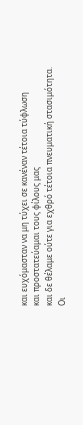και ευχόμασταν να μη τύχει σε κανέναν τέτοια τύφλωση
και προστατεύαμαι τους φίλους μας
και δε θέλαμε ούτε για εχθρό τέτοια πνευματική στασιμότητα.
Οι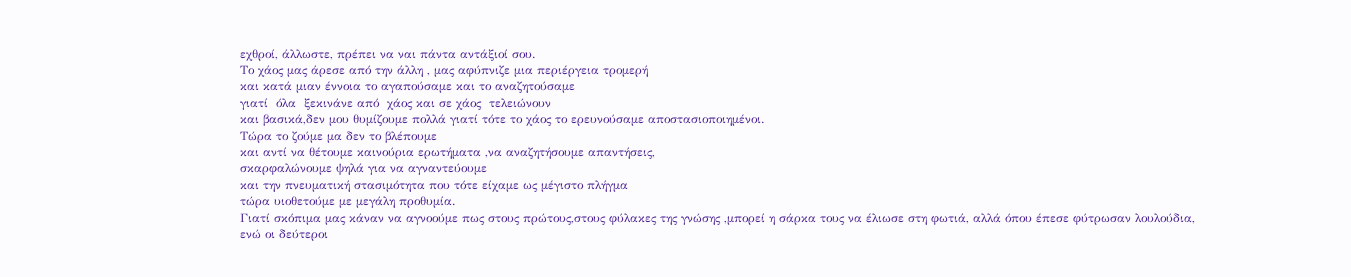εχθροί, άλλωστε, πρέπει να ναι πάντα αντάξιοί σου.
Το χάος μας άρεσε από την άλλη , μας αφύπνιζε μια περιέργεια τρομερή
και κατά μιαν έννοια το αγαπούσαμε και το αναζητούσαμε
γιατί  όλα  ξεκινάνε από  χάος και σε χάος  τελειώνουν
και βασικά,δεν μου θυμίζουμε πολλά γιατί τότε το χάος το ερευνούσαμε αποστασιοποιημένοι.
Τώρα το ζούμε μα δεν το βλέπουμε
και αντί να θέτουμε καινούρια ερωτήματα ,να αναζητήσουμε απαντήσεις,
σκαρφαλώνουμε ψηλά για να αγναντεύουμε
και την πνευματική στασιμότητα που τότε είχαμε ως μέγιστο πλήγμα
τώρα υιοθετούμε με μεγάλη προθυμία.
Γιατί σκόπιμα μας κάναν να αγνοούμε πως στους πρώτους,στους φύλακες της γνώσης ,μπορεί η σάρκα τους να έλιωσε στη φωτιά, αλλά όπου έπεσε φύτρωσαν λουλούδια,
ενώ οι δεύτεροι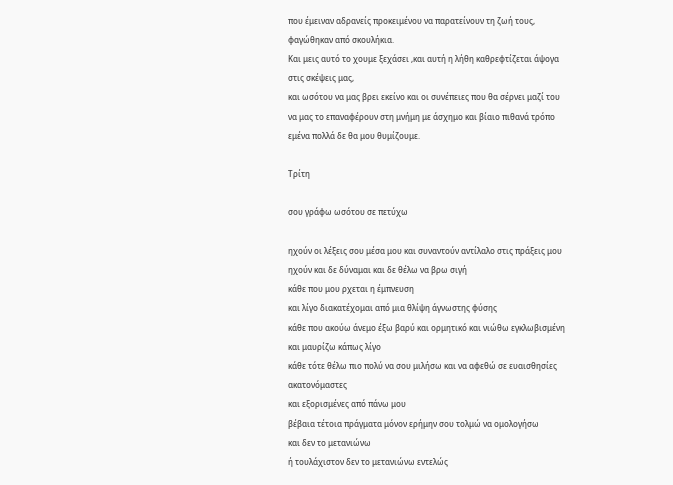που έμειναν αδρανείς προκειμένου να παρατείνουν τη ζωή τους, φαγώθηκαν από σκουλήκια.
Και μεις αυτό το χουμε ξεχάσει ,και αυτή η λήθη καθρεφτίζεται άψογα στις σκέψεις μας,
και ωσότου να μας βρει εκείνο και οι συνέπειες που θα σέρνει μαζί του να μας το επαναφέρουν στη μνήμη με άσχημο και βίαιο πιθανά τρόπο
εμένα πολλά δε θα μου θυμίζουμε.

Τρίτη

σου γράφω ωσότου σε πετύχω

ηχούν οι λέξεις σου μέσα μου και συναντούν αντίλαλο στις πράξεις μου
ηχούν και δε δύναμαι και δε θέλω να βρω σιγή
κάθε που μου ρχεται η έμπνευση
και λίγο διακατέχομαι από μια θλίψη άγνωστης φύσης
κάθε που ακούω άνεμο έξω βαρύ και ορμητικό και νιώθω εγκλωβισμένη
και μαυρίζω κάπως λίγο
κάθε τότε θέλω πιο πολύ να σου μιλήσω και να αφεθώ σε ευαισθησίες ακατονόμαστες
και εξορισμένες από πάνω μου
βέβαια τέτοια πράγματα μόνον ερήμην σου τολμώ να ομολογήσω
και δεν το μετανιώνω
ή τουλάχιστον δεν το μετανιώνω εντελώς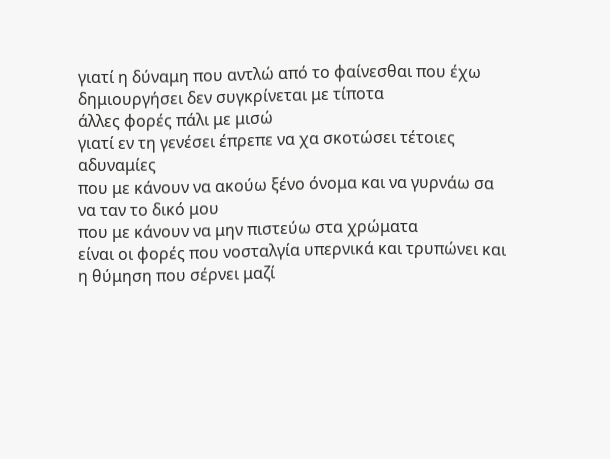γιατί η δύναμη που αντλώ από το φαίνεσθαι που έχω δημιουργήσει δεν συγκρίνεται με τίποτα
άλλες φορές πάλι με μισώ
γιατί εν τη γενέσει έπρεπε να χα σκοτώσει τέτοιες αδυναμίες
που με κάνουν να ακούω ξένο όνομα και να γυρνάω σα να ταν το δικό μου
που με κάνουν να μην πιστεύω στα χρώματα
είναι οι φορές που νοσταλγία υπερνικά και τρυπώνει και η θύμηση που σέρνει μαζί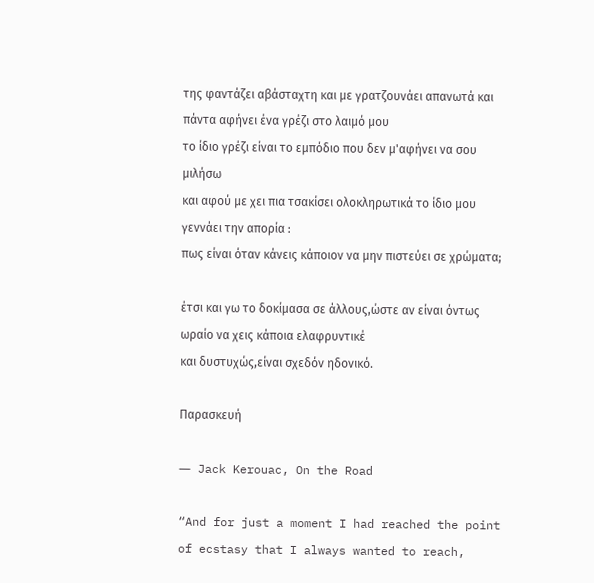της φαντάζει αβάσταχτη και με γρατζουνάει απανωτά και πάντα αφήνει ένα γρέζι στο λαιμό μου
το ίδιο γρέζι είναι το εμπόδιο που δεν μ'αφήνει να σου μιλήσω
και αφού με χει πια τσακίσει ολοκληρωτικά το ίδιο μου γεννάει την απορία :
πως είναι όταν κάνεις κάποιον να μην πιστεύει σε χρώματα;

έτσι και γω το δοκίμασα σε άλλους,ώστε αν είναι όντως ωραίο να χεις κάποια ελαφρυντικέ
και δυστυχώς,είναι σχεδόν ηδονικό.

Παρασκευή

― Jack Kerouac, On the Road

“And for just a moment I had reached the point of ecstasy that I always wanted to reach,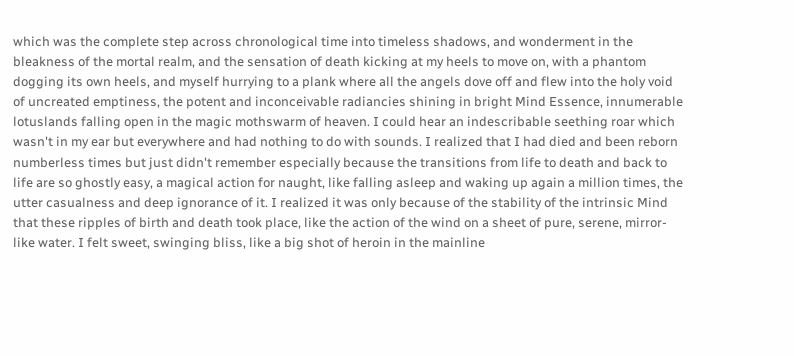which was the complete step across chronological time into timeless shadows, and wonderment in the bleakness of the mortal realm, and the sensation of death kicking at my heels to move on, with a phantom dogging its own heels, and myself hurrying to a plank where all the angels dove off and flew into the holy void of uncreated emptiness, the potent and inconceivable radiancies shining in bright Mind Essence, innumerable lotuslands falling open in the magic mothswarm of heaven. I could hear an indescribable seething roar which wasn't in my ear but everywhere and had nothing to do with sounds. I realized that I had died and been reborn numberless times but just didn't remember especially because the transitions from life to death and back to life are so ghostly easy, a magical action for naught, like falling asleep and waking up again a million times, the utter casualness and deep ignorance of it. I realized it was only because of the stability of the intrinsic Mind that these ripples of birth and death took place, like the action of the wind on a sheet of pure, serene, mirror-like water. I felt sweet, swinging bliss, like a big shot of heroin in the mainline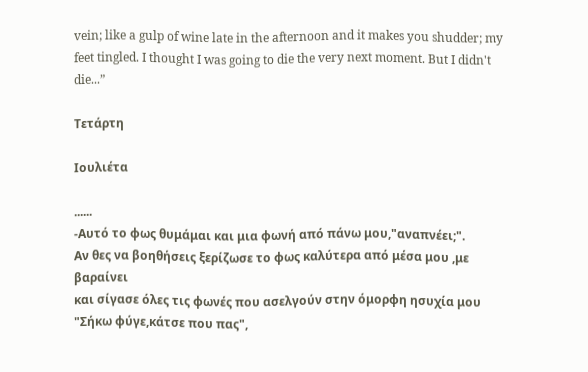vein; like a gulp of wine late in the afternoon and it makes you shudder; my feet tingled. I thought I was going to die the very next moment. But I didn't die...”

Τετάρτη

Ιουλιέτα

......
-Αυτό το φως θυμάμαι και μια φωνή από πάνω μου,"αναπνέει;".
Αν θες να βοηθήσεις ξερίζωσε το φως καλύτερα από μέσα μου ,με βαραίνει
και σίγασε όλες τις φωνές που ασελγούν στην όμορφη ησυχία μου
"Σήκω φύγε,κάτσε που πας",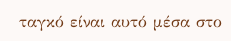ταγκό είναι αυτό μέσα στο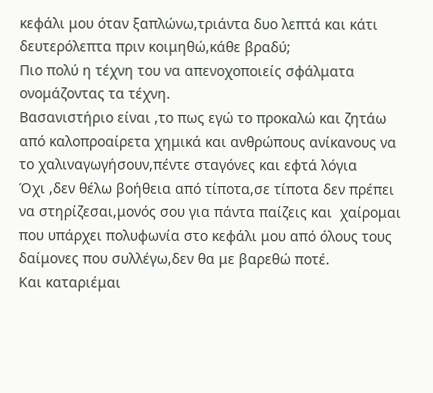κεφάλι μου όταν ξαπλώνω,τριάντα δυο λεπτά και κάτι δευτερόλεπτα πριν κοιμηθώ,κάθε βραδύ;
Πιο πολύ η τέχνη του να απενοχοποιείς σφάλματα ονομάζοντας τα τέχνη.
Βασανιστήριο είναι ,το πως εγώ το προκαλώ και ζητάω από καλοπροαίρετα χημικά και ανθρώπους ανίκανους να το χαλιναγωγήσουν,πέντε σταγόνες και εφτά λόγια
Όχι ,δεν θέλω βοήθεια από τίποτα,σε τίποτα δεν πρέπει να στηρίζεσαι,μονός σου για πάντα παίζεις και  χαίρομαι που υπάρχει πολυφωνία στο κεφάλι μου από όλους τους δαίμονες που συλλέγω,δεν θα με βαρεθώ ποτέ.
Και καταριέμαι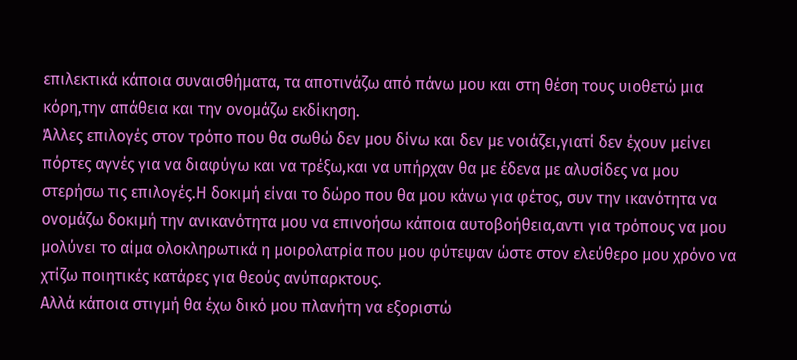επιλεκτικά κάποια συναισθήματα, τα αποτινάζω από πάνω μου και στη θέση τους υιοθετώ μια κόρη,την απάθεια και την ονομάζω εκδίκηση.
Άλλες επιλογές στον τρόπο που θα σωθώ δεν μου δίνω και δεν με νοιάζει,γιατί δεν έχουν μείνει πόρτες αγνές για να διαφύγω και να τρέξω,και να υπήρχαν θα με έδενα με αλυσίδες να μου στερήσω τις επιλογές.Η δοκιμή είναι το δώρο που θα μου κάνω για φέτος, συν την ικανότητα να ονομάζω δοκιμή την ανικανότητα μου να επινοήσω κάποια αυτοβοήθεια,αντι για τρόπους να μου μολύνει το αίμα ολοκληρωτικά η μοιρολατρία που μου φύτεψαν ώστε στον ελεύθερο μου χρόνο να χτίζω ποιητικές κατάρες για θεούς ανύπαρκτους.
Αλλά κάποια στιγμή θα έχω δικό μου πλανήτη να εξοριστώ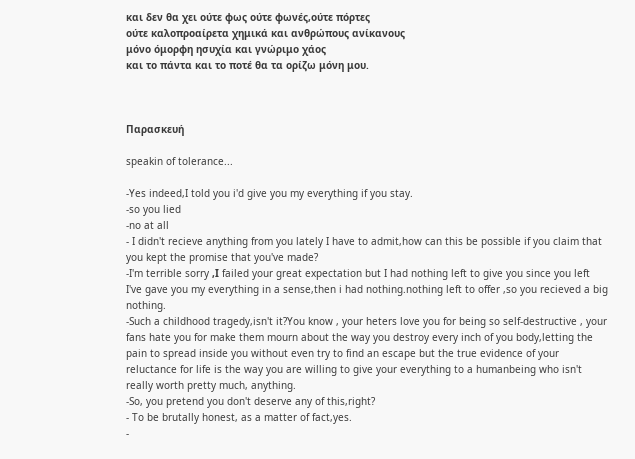και δεν θα χει ούτε φως ούτε φωνές,ούτε πόρτες
ούτε καλοπροαίρετα χημικά και ανθρώπους ανίκανους
μόνο όμορφη ησυχία και γνώριμο χάος
και το πάντα και το ποτέ θα τα ορίζω μόνη μου.



Παρασκευή

speakin of tolerance...

-Yes indeed,I told you i'd give you my everything if you stay.
-so you lied
-no at all
- I didn't recieve anything from you lately I have to admit,how can this be possible if you claim that you kept the promise that you've made?
-I'm terrible sorry ,Ι failed your great expectation but I had nothing left to give you since you left
I've gave you my everything in a sense,then i had nothing.nothing left to offer ,so you recieved a big nothing.
-Such a childhood tragedy,isn't it?You know , your heters love you for being so self-destructive , your fans hate you for make them mourn about the way you destroy every inch of you body,letting the pain to spread inside you without even try to find an escape but the true evidence of your reluctance for life is the way you are willing to give your everything to a humanbeing who isn't really worth pretty much, anything.
-So, you pretend you don't deserve any of this,right?
- To be brutally honest, as a matter of fact,yes.
-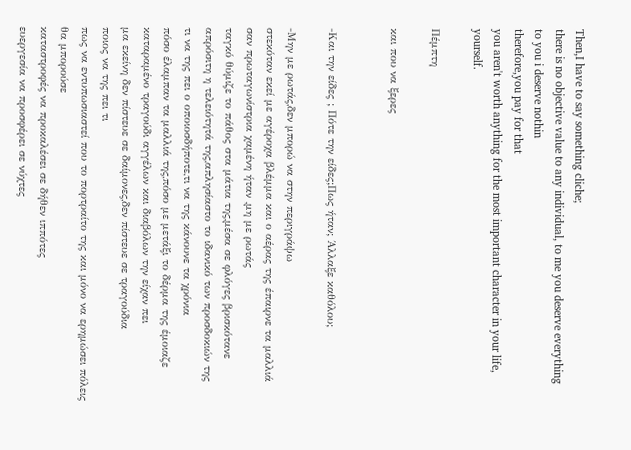Then,I have to say something cliche;
there is no objective value to any individual, to me you deserve everything
to you i deserve nothin
therefore,you pay for that
you aren't worth anything for the most important character in your life, yourself.

Πέμπτη

και που να ξερες


-Και την είδες ; Πότε την είδες;Πως ήταν; Άλλαξε καθόλου;

-Μην με ρωτάς,δεν μπορώ να στην περιγράψω
στεκόταν εκεί με αγέροχα βλέμμα και ο αέρας της έπαιρνε τα μαλλιά
σαν πρωταγωνίστρια χαμένη ήταν ,μη με ρωτάς
ταγκό θύμιζε το πάθος στα μάτια της,μέσα σε φλόγες βρισκότανε
απρόσιτη η τελειότητά της,απλησίαστο το ιδανικό των προσδοκιών της
τι να της πει ο οποιοσδήποτε,τι να της κάνουνε τα χρόνια
πόσο έλαμπαν τα μαλλιά της,πόσο με μετάξι το δέρμα της έμοιαζε
καταραμένο τραγούδι αγγέλων και διαβόλων την είχαν πει
μα εκείνη δεν πίστευε σε δαίμονες,δεν πίστευε σε τραγούδια
ποιος να της πει τι
πως να εντυπωσιαστεί που το πορτραίτο της και μόνο να ερημώσει πόλεις θα μπορούσε
καταστροφές να προκαλέσει σε δήθεν ιππότες
ευεργεσία να προσφέρει σε νύχτες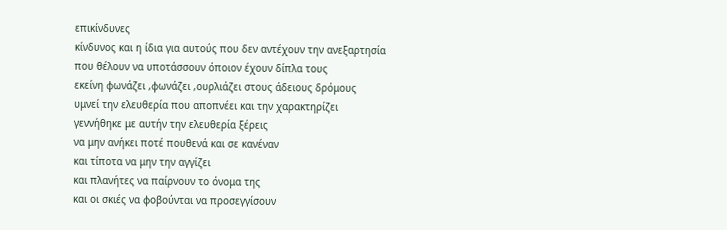επικίνδυνες
κίνδυνος και η ίδια για αυτούς που δεν αντέχουν την ανεξαρτησία
που θέλουν να υποτάσσουν όποιον έχουν δίπλα τους
εκείνη φωνάζει ,φωνάζει ,ουρλιάζει στους άδειους δρόμους
υμνεί την ελευθερία που αποπνέει και την χαρακτηρίζει
γεννήθηκε με αυτήν την ελευθερία ξέρεις
να μην ανήκει ποτέ πουθενά και σε κανέναν
και τίποτα να μην την αγγίζει
και πλανήτες να παίρνουν το όνομα της
και οι σκιές να φοβούνται να προσεγγίσουν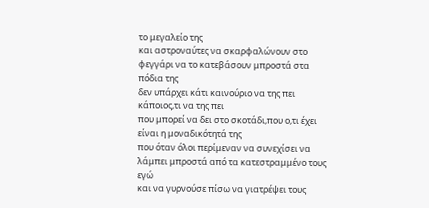το μεγαλείο της
και αστροναύτες να σκαρφαλώνουν στο φεγγάρι να το κατεβάσουν μπροστά στα πόδια της
δεν υπάρχει κάτι καινούριο να της πει κάποιος,τι να της πει
που μπορεί να δει στο σκοτάδι,που ο,τι έχει είναι η μοναδικότητά της
που όταν όλοι περίμεναν να συνεχίσει να λάμπει μπροστά από τα κατεστραμμένο τους εγώ
και να γυρνούσε πίσω να γιατρέψει τους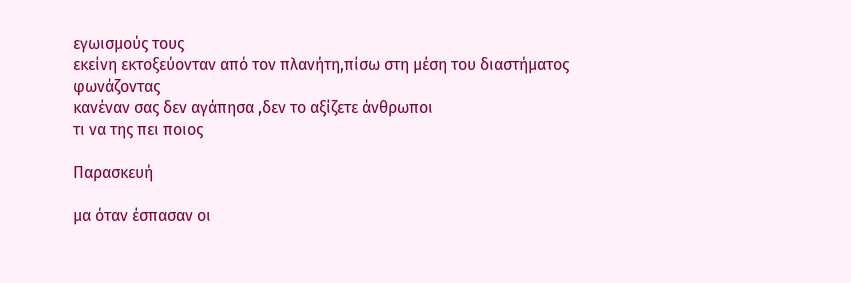εγωισμoύς τους
εκείνη εκτοξεύονταν από τον πλανήτη,πίσω στη μέση του διαστήματος φωνάζοντας
κανέναν σας δεν αγάπησα ,δεν το αξίζετε άνθρωποι
τι να της πει ποιος

Παρασκευή

μα όταν έσπασαν οι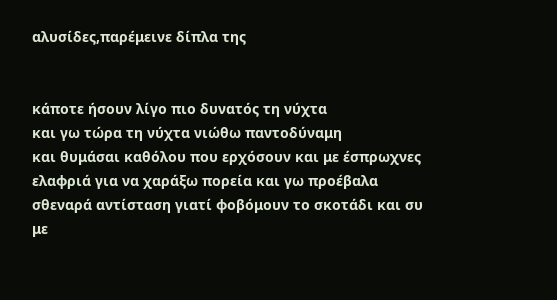αλυσίδες,παρέμεινε δίπλα της


κάποτε ήσουν λίγο πιο δυνατός τη νύχτα
και γω τώρα τη νύχτα νιώθω παντοδύναμη
και θυμάσαι καθόλου που ερχόσουν και με έσπρωχνες ελαφριά για να χαράξω πορεία και γω προέβαλα σθεναρά αντίσταση γιατί φοβόμουν το σκοτάδι και συ με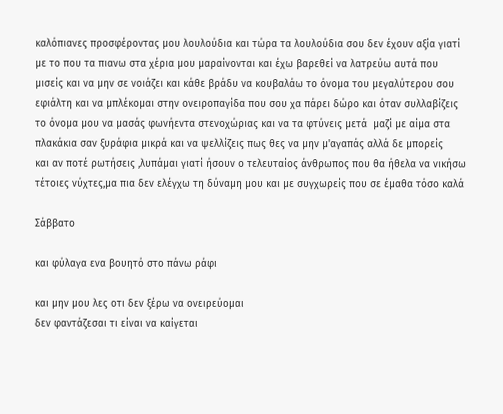καλόπιανες προσφέροντας μου λουλούδια και τώρα τα λουλούδια σου δεν έχουν αξία γιατί με το που τα πιανω στα χέρια μου μαραίνονται και έχω βαρεθεί να λατρεύω αυτά που μισείς και να μην σε νοιάζει και κάθε βράδυ να κουβαλάω το όνομα του μεγαλύτερου σου εφιάλτη και να μπλέκομαι στην ονειροπαγίδα που σου χα πάρει δώρο και όταν συλλαβίζεις το όνομα μου να μασάς φωνήεντα στενοχώριας και να τα φτύνεις μετά  μαζί με αίμα στα πλακάκια σαν ξυράφια μικρά και να ψελλίζεις πως θες να μην μ'αγαπάς αλλά δε μπορείς
και αν ποτέ ρωτήσεις ,λυπάμαι γιατί ήσουν ο τελευταίος άνθρωπος που θα ήθελα να νικήσω τέτοιες νύχτες,μα πια δεν ελέγχω τη δύναμη μου και με συγχωρείς που σε έμαθα τόσο καλά

Σάββατο

και φύλαγα ενα βουητό στο πάνω ράφι

και μην μου λες οτι δεν ξέρω να ονειρεύομαι
δεν φαντάζεσαι τι είναι να καίγεται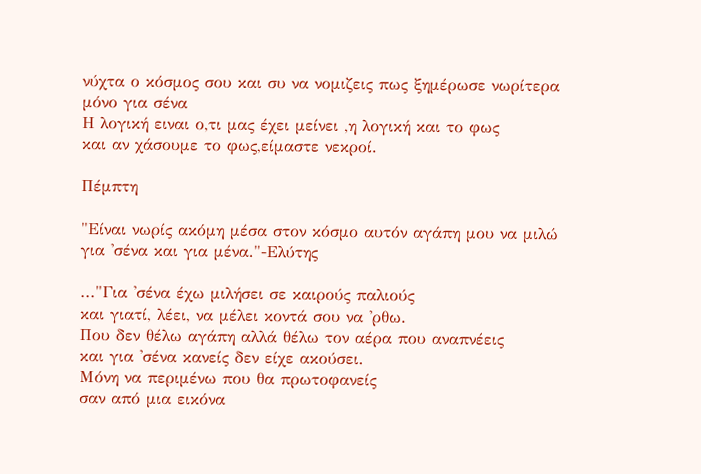νύχτα ο κόσμος σου και συ να νομιζεις πως ξημέρωσε νωρίτερα μόνο για σένα
Η λογική ειναι ο,τι μας έχει μείνει ,η λογική και το φως
και αν χάσουμε το φως,είμαστε νεκροί.

Πέμπτη

"Είναι νωρίς ακόμη μέσα στον κόσμο αυτόν αγάπη μου να μιλώ για 'σένα και για μένα."-Ελύτης

..."Για 'σένα έχω μιλήσει σε καιρούς παλιούς
και γιατί, λέει, να μέλει κοντά σου να 'ρθω.
Που δεν θέλω αγάπη αλλά θέλω τον αέρα που αναπνέεις
και για 'σένα κανείς δεν είχε ακούσει.
Μόνη να περιμένω που θα πρωτοφανείς
σαν από μια εικόνα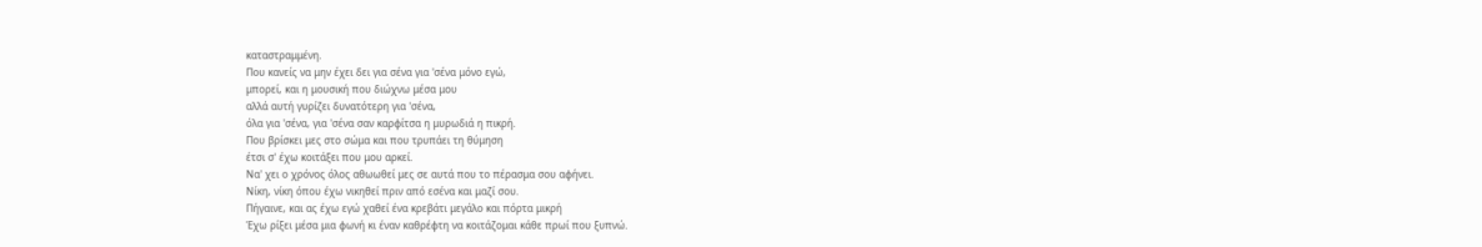καταστραμμένη.
Που κανείς να μην έχει δει για σένα για 'σένα μόνο εγώ,
μπορεί, και η μουσική που διώχνω μέσα μου
αλλά αυτή γυρίζει δυνατότερη για 'σένα,
όλα για 'σένα, για 'σένα σαν καρφίτσα η μυρωδιά η πικρή.
Που βρίσκει μες στο σώμα και που τρυπάει τη θύμηση
έτσι σ' έχω κοιτάξει που μου αρκεί.
Να' χει ο χρόνος όλος αθωωθεί μες σε αυτά που το πέρασμα σου αφήνει.
Νίκη, νίκη όπου έχω νικηθεί πριν από εσένα και μαζί σου.
Πήγαινε, και ας έχω εγώ χαθεί ένα κρεβάτι μεγάλο και πόρτα μικρή
Έχω ρίξει μέσα μια φωνή κι έναν καθρέφτη να κοιτάζομαι κάθε πρωί που ξυπνώ.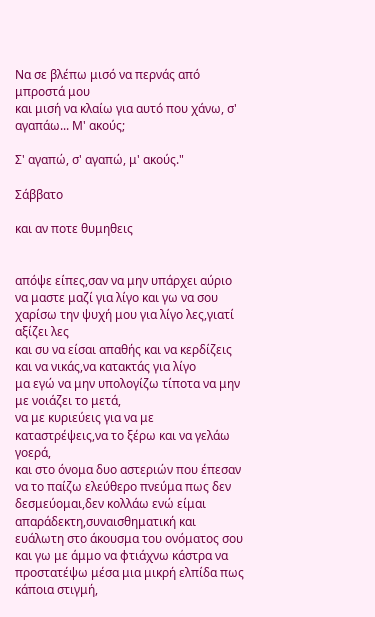Να σε βλέπω μισό να περνάς από μπροστά μου
και μισή να κλαίω για αυτό που χάνω, σ' αγαπάω... Μ' ακούς;

Σ' αγαπώ, σ' αγαπώ, μ' ακούς."

Σάββατο

και αν ποτε θυμηθεις


απόψε είπες,σαν να μην υπάρχει αύριο
να μαστε μαζί για λίγο και γω να σου χαρίσω την ψυχή μου για λίγο λες,γιατί αξίζει λες
και συ να είσαι απαθής και να κερδίζεις και να νικάς,να κατακτάς για λίγο
μα εγώ να μην υπολογίζω τίποτα να μην με νοιάζει το μετά,
να με κυριεύεις για να με καταστρέψεις,να το ξέρω και να γελάω γοερά,
και στο όνομα δυο αστεριών που έπεσαν να το παίζω ελεύθερο πνεύμα πως δεν δεσμεύομαι,δεν κολλάω ενώ είμαι απαράδεκτη,συναισθηματική και ευάλωτη στο άκουσμα του ονόματος σου
και γω με άμμο να φτιάχνω κάστρα να προστατέψω μέσα μια μικρή ελπίδα πως κάποια στιγμή,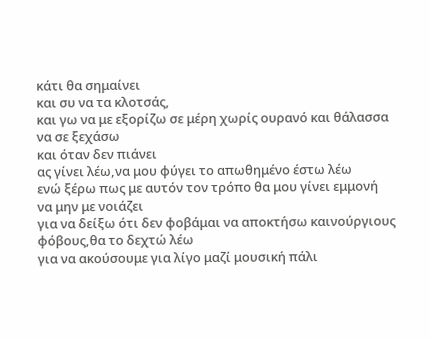κάτι θα σημαίνει
και συ να τα κλοτσάς,
και γω να με εξορίζω σε μέρη χωρίς ουρανό και θάλασσα να σε ξεχάσω
και όταν δεν πιάνει
ας γίνει λέω,να μου φύγει το απωθημένο έστω λέω
ενώ ξέρω πως με αυτόν τον τρόπο θα μου γίνει εμμονή
να μην με νοιάζει
για να δείξω ότι δεν φοβάμαι να αποκτήσω καινούργιους φόβους,θα το δεχτώ λέω
για να ακούσουμε για λίγο μαζί μουσική πάλι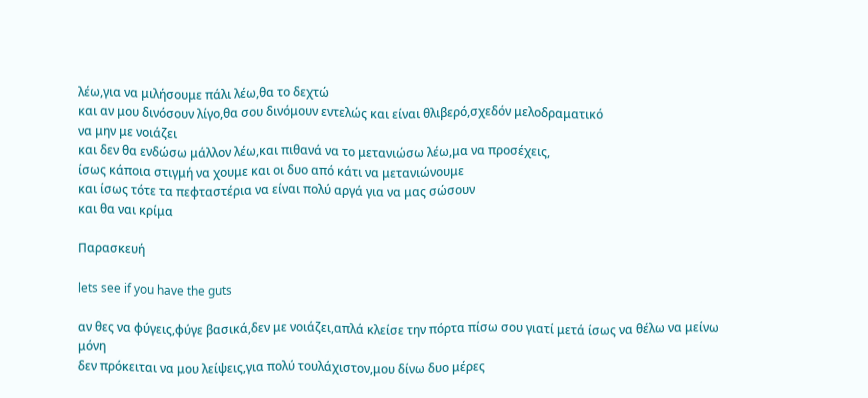λέω,για να μιλήσουμε πάλι λέω,θα το δεχτώ
και αν μου δινόσουν λίγο,θα σου δινόμουν εντελώς και είναι θλιβερό,σχεδόν μελοδραματικό
να μην με νοιάζει
και δεν θα ενδώσω μάλλον λέω,και πιθανά να το μετανιώσω λέω,μα να προσέχεις,
ίσως κάποια στιγμή να χουμε και οι δυο από κάτι να μετανιώνουμε
και ίσως τότε τα πεφταστέρια να είναι πολύ αργά για να μας σώσουν
και θα ναι κρίμα

Παρασκευή

lets see if you have the guts

αν θες να φύγεις,φύγε βασικά,δεν με νοιάζει,απλά κλείσε την πόρτα πίσω σου γιατί μετά ίσως να θέλω να μείνω μόνη
δεν πρόκειται να μου λείψεις,για πολύ τουλάχιστον,μου δίνω δυο μέρες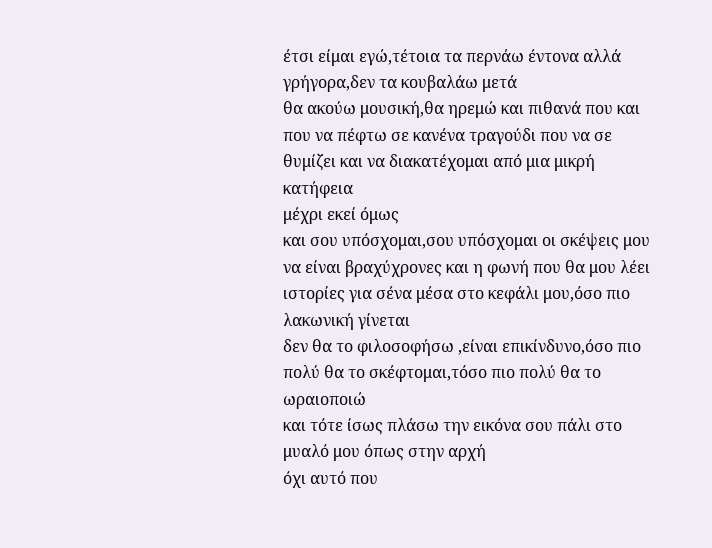έτσι είμαι εγώ,τέτοια τα περνάω έντονα αλλά γρήγορα,δεν τα κουβαλάω μετά
θα ακούω μουσική,θα ηρεμώ και πιθανά που και που να πέφτω σε κανένα τραγούδι που να σε θυμίζει και να διακατέχομαι από μια μικρή κατήφεια
μέχρι εκεί όμως
και σου υπόσχομαι,σου υπόσχομαι οι σκέψεις μου να είναι βραχύχρονες και η φωνή που θα μου λέει ιστορίες για σένα μέσα στο κεφάλι μου,όσο πιο λακωνική γίνεται
δεν θα το φιλοσοφήσω ,είναι επικίνδυνο,όσο πιο πολύ θα το σκέφτομαι,τόσο πιο πολύ θα το ωραιοποιώ
και τότε ίσως πλάσω την εικόνα σου πάλι στο μυαλό μου όπως στην αρχή
όχι αυτό που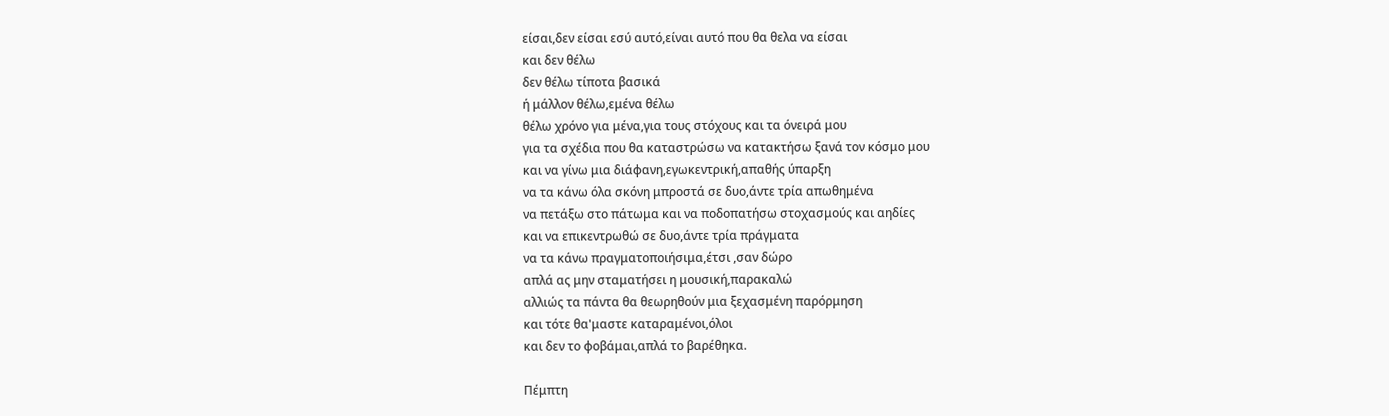είσαι,δεν είσαι εσύ αυτό,είναι αυτό που θα θελα να είσαι
και δεν θέλω
δεν θέλω τίποτα βασικά
ή μάλλον θέλω,εμένα θέλω
θέλω χρόνο για μένα,για τους στόχους και τα όνειρά μου
για τα σχέδια που θα καταστρώσω να κατακτήσω ξανά τον κόσμο μου
και να γίνω μια διάφανη,εγωκεντρική,απαθής ύπαρξη
να τα κάνω όλα σκόνη μπροστά σε δυο,άντε τρία απωθημένα
να πετάξω στο πάτωμα και να ποδοπατήσω στοχασμούς και αηδίες
και να επικεντρωθώ σε δυο,άντε τρία πράγματα
να τα κάνω πραγματοποιήσιμα,έτσι ,σαν δώρο
απλά ας μην σταματήσει η μουσική,παρακαλώ
αλλιώς τα πάντα θα θεωρηθούν μια ξεχασμένη παρόρμηση
και τότε θα'μαστε καταραμένοι,όλοι
και δεν το φοβάμαι,απλά το βαρέθηκα.

Πέμπτη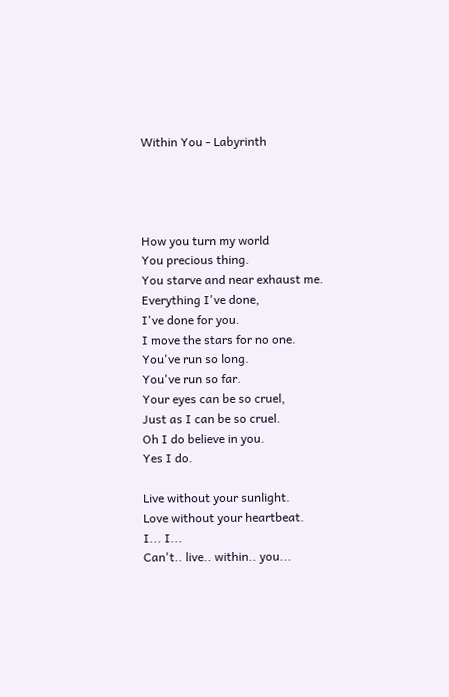Within You - Labyrinth




How you turn my world
You precious thing.
You starve and near exhaust me.
Everything I've done,
I've done for you.
I move the stars for no one.
You've run so long.
You've run so far.
Your eyes can be so cruel,
Just as I can be so cruel.
Oh I do believe in you.
Yes I do.

Live without your sunlight.
Love without your heartbeat.
I... I...
Can't.. live.. within.. you...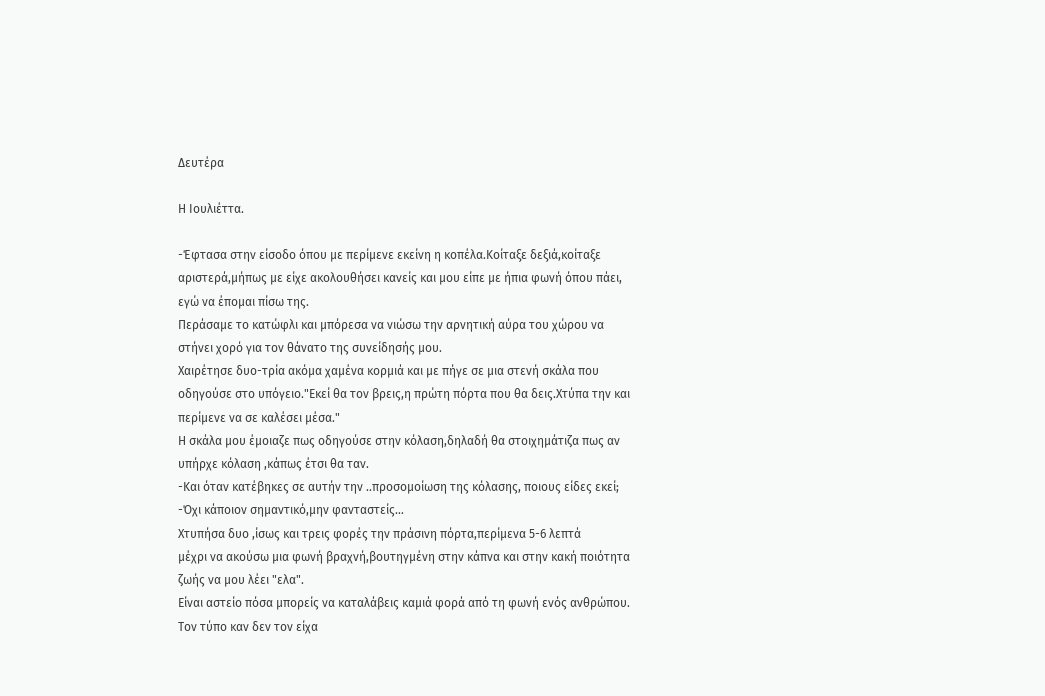Δευτέρα

Η Ιουλιέττα.

-Έφτασα στην είσοδο όπου με περίμενε εκείνη η κοπέλα.Κοίταξε δεξιά,κοίταξε αριστερά,μήπως με είχε ακολουθήσει κανείς και μου είπε με ήπια φωνή όπου πάει, εγώ να έπομαι πίσω της.
Περάσαμε το κατώφλι και μπόρεσα να νιώσω την αρνητική αύρα του χώρου να στήνει χορό για τον θάνατο της συνείδησής μου.
Χαιρέτησε δυο-τρία ακόμα χαμένα κορμιά και με πήγε σε μια στενή σκάλα που οδηγούσε στο υπόγειο."Εκεί θα τον βρεις,η πρώτη πόρτα που θα δεις.Χτύπα την και περίμενε να σε καλέσει μέσα."
Η σκάλα μου έμοιαζε πως οδηγούσε στην κόλαση,δηλαδή θα στοιχημάτιζα πως αν υπήρχε κόλαση ,κάπως έτσι θα ταν.
-Και όταν κατέβηκες σε αυτήν την ..προσομοίωση της κόλασης, ποιους είδες εκεί;
-Όχι κάποιον σημαντικό,μην φανταστείς...
Χτυπήσα δυο ,ίσως και τρεις φορές την πράσινη πόρτα,περίμενα 5-6 λεπτά
μέχρι να ακούσω μια φωνή βραχνή,βουτηγμένη στην κάπνα και στην κακή ποιότητα ζωής να μου λέει "ελα".
Είναι αστείο πόσα μπορείς να καταλάβεις καμιά φορά από τη φωνή ενός ανθρώπου.
Τον τύπο καν δεν τον είχα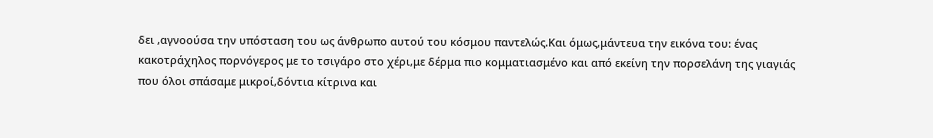δει ,αγνοούσα την υπόσταση του ως άνθρωπο αυτού του κόσμου παντελώς.Και όμως,μάντευα την εικόνα του: ένας κακοτράχηλος πορνόγερος με το τσιγάρο στο χέρι,με δέρμα πιο κομματιασμένο και από εκείνη την πορσελάνη της γιαγιάς που όλοι σπάσαμε μικροί,δόντια κίτρινα και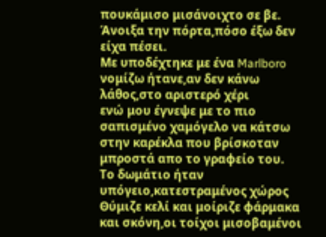πουκάμισο μισάνοιχτο σε βε.
Άνοιξα την πόρτα,πόσο έξω δεν είχα πέσει.
Με υποδέχτηκε με ένα Marlboro νομίζω ήτανε,αν δεν κάνω λάθος,στο αριστερό χέρι
ενώ μου έγνεψε με το πιο σαπισμένο χαμόγελο να κάτσω στην καρέκλα που βρίσκοταν μπροστά απο το γραφείο του.
Το δωμάτιο ήταν υπόγειο,κατεστραμένος χώρος
Θύμιζε κελί και μοίριζε φάρμακα και σκόνη,οι τοίχοι μισοβαμένοι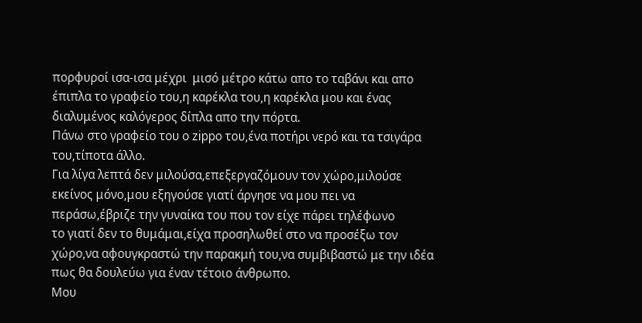πορφυροί ισα-ισα μέχρι  μισό μέτρο κάτω απο το ταβάνι και απο έπιπλα το γραφείο του,η καρέκλα του,η καρέκλα μου και ένας διαλυμένος καλόγερος δίπλα απο την πόρτα.
Πάνω στο γραφείο του ο zippo του,ένα ποτήρι νερό και τα τσιγάρα του,τίποτα άλλο.
Για λίγα λεπτά δεν μιλούσα,επεξεργαζόμουν τον χώρο,μιλούσε εκείνος μόνο,μου εξηγούσε γιατί άργησε να μου πει να περάσω,έβριζε την γυναίκα του που τον είχε πάρει τηλέφωνο
το γιατί δεν το θυμάμαι,είχα προσηλωθεί στο να προσέξω τον χώρο,να αφουγκραστώ την παρακμή του,να συμβιβαστώ με την ιδέα πως θα δουλεύω για έναν τέτοιο άνθρωπο.
Μου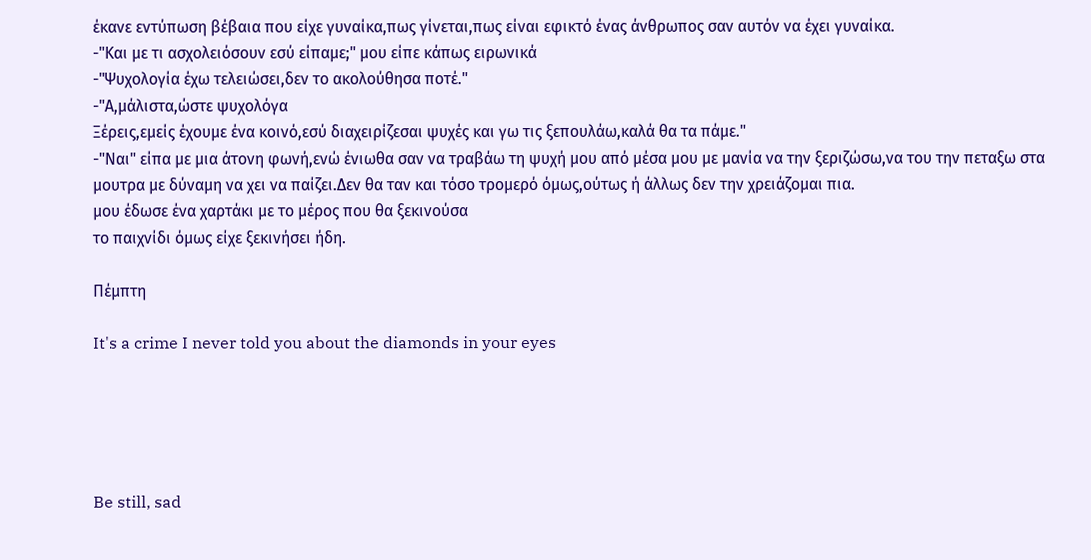έκανε εντύπωση βέβαια που είχε γυναίκα,πως γίνεται,πως είναι εφικτό ένας άνθρωπος σαν αυτόν να έχει γυναίκα.
-"Και με τι ασχολειόσουν εσύ είπαμε;" μου είπε κάπως ειρωνικά
-"Ψυχολογία έχω τελειώσει,δεν το ακολούθησα ποτέ."
-"Α,μάλιστα,ώστε ψυχολόγα
Ξέρεις,εμείς έχουμε ένα κοινό,εσύ διαχειρίζεσαι ψυχές και γω τις ξεπουλάω,καλά θα τα πάμε."
-"Ναι" είπα με μια άτονη φωνή,ενώ ένιωθα σαν να τραβάω τη ψυχή μου από μέσα μου με μανία να την ξεριζώσω,να του την πεταξω στα μουτρα με δύναμη να χει να παίζει.Δεν θα ταν και τόσο τρομερό όμως,ούτως ή άλλως δεν την χρειάζομαι πια.
μου έδωσε ένα χαρτάκι με το μέρος που θα ξεκινούσα
το παιχνίδι όμως είχε ξεκινήσει ήδη.

Πέμπτη

It's a crime I never told you about the diamonds in your eyes





Be still, sad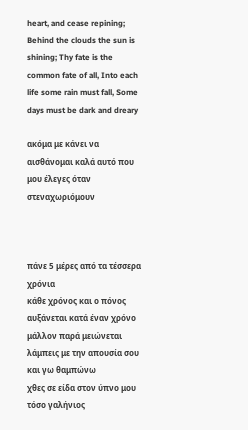heart, and cease repining; Behind the clouds the sun is shining; Thy fate is the common fate of all, Into each life some rain must fall, Some days must be dark and dreary

ακόμα με κάνει να αισθάνομαι καλά αυτό που μου έλεγες όταν στεναχωριόμουν



πάνε 5 μέρες από τα τέσσερα χρόνια
κάθε χρόνος και ο πόνος αυξάνεται κατά έναν χρόνο μάλλον παρά μειώνεται
λάμπεις με την απουσία σου
και γω θαμπώνω
χθες σε είδα στον ύπνο μου
τόσο γαλήνιος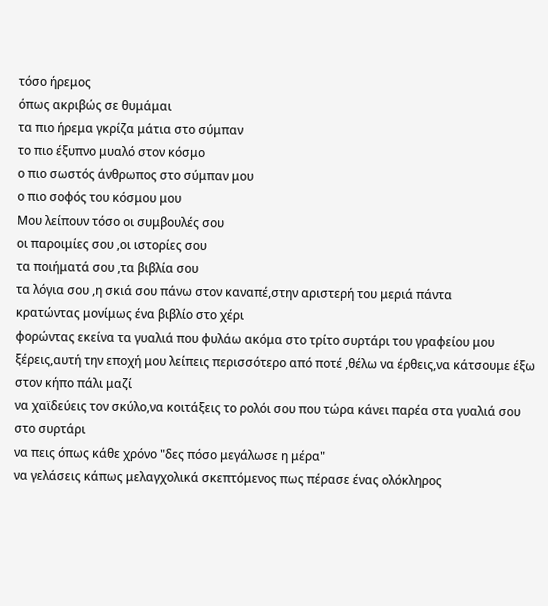τόσο ήρεμος
όπως ακριβώς σε θυμάμαι
τα πιο ήρεμα γκρίζα μάτια στο σύμπαν
το πιο έξυπνο μυαλό στον κόσμο
ο πιο σωστός άνθρωπος στο σύμπαν μου
ο πιο σοφός του κόσμου μου
Μου λείπουν τόσο οι συμβουλές σου
οι παροιμίες σου ,οι ιστορίες σου
τα ποιήματά σου ,τα βιβλία σου
τα λόγια σου ,η σκιά σου πάνω στον καναπέ,στην αριστερή του μεριά πάντα
κρατώντας μονίμως ένα βιβλίο στο χέρι
φορώντας εκείνα τα γυαλιά που φυλάω ακόμα στο τρίτο συρτάρι του γραφείου μου
ξέρεις,αυτή την εποχή μου λείπεις περισσότερο από ποτέ ,θέλω να έρθεις,να κάτσουμε έξω στον κήπο πάλι μαζί
να χαϊδεύεις τον σκύλο,να κοιτάξεις το ρολόι σου που τώρα κάνει παρέα στα γυαλιά σου στο συρτάρι
να πεις όπως κάθε χρόνο "δες πόσο μεγάλωσε η μέρα"
να γελάσεις κάπως μελαγχολικά σκεπτόμενος πως πέρασε ένας ολόκληρος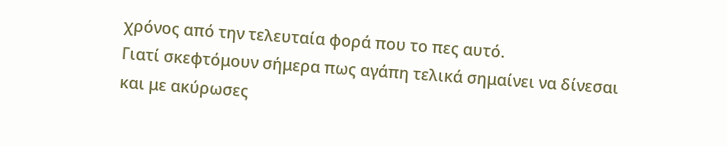χρόνος από την τελευταία φορά που το πες αυτό.
Γιατί σκεφτόμουν σήμερα πως αγάπη τελικά σημαίνει να δίνεσαι
και με ακύρωσες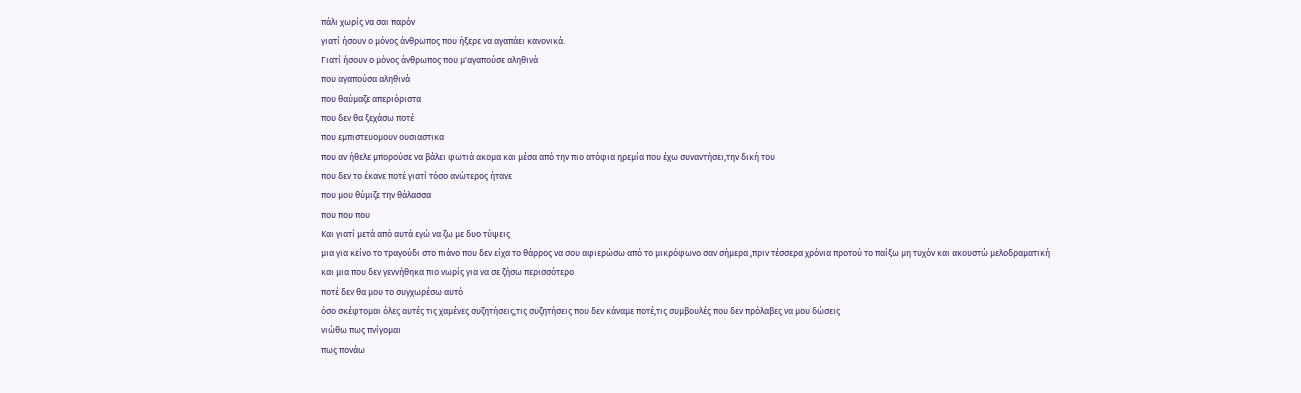πάλι χωρίς να σαι παρόν
γιατί ήσουν ο μόνος άνθρωπος που ήξερε να αγαπάει κανονικά.
Γιατί ήσουν ο μόνος άνθρωπος που μ'αγαπούσε αληθινά
που αγαπούσα αληθινά
που θαύμαζε απεριόριστα
που δεν θα ξεχάσω ποτέ
που εμπιστευομουν ουσιαστικα
που αν ήθελε μπορούσε να βάλει φωτιά ακομα και μέσα από την πιο ατόφια ηρεμία που έχω συναντήσει,την δική του
που δεν το έκανε ποτέ γιατί τόσο ανώτερος ήτανε
που μου θύμιζε την θάλασσα
που που που
Και γιατί μετά από αυτά εγώ να ζω με δυο τύψεις
μια για κείνο το τραγούδι στο πιάνο που δεν είχα το θάρρος να σου αφιερώσω από το μικρόφωνο σαν σήμερα ,πριν τέσσερα χρόνια προτού το παίξω μη τυχόν και ακουστώ μελοδραματική
και μια που δεν γεννήθηκα πιο νωρίς για να σε ζήσω περισσότερο
ποτέ δεν θα μου το συγχωρέσω αυτό
όσο σκέφτομαι όλες αυτές τις χαμένες συζητήσεις,τις συζητήσεις που δεν κάναμε ποτέ,τις συμβουλές που δεν πρόλαβες να μου δώσεις
νιώθω πως πνίγομαι
πως πονάω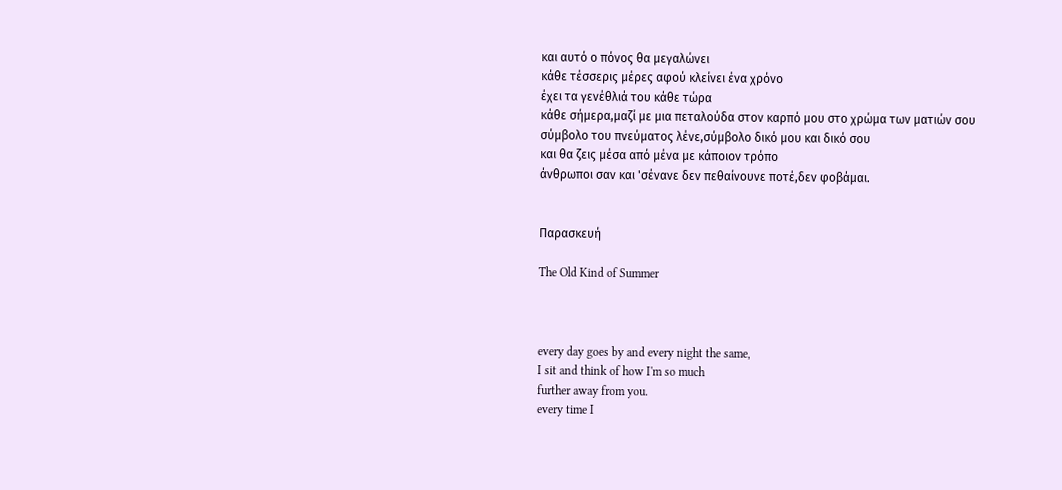και αυτό ο πόνος θα μεγαλώνει
κάθε τέσσερις μέρες αφού κλείνει ένα χρόνο
έχει τα γενέθλιά του κάθε τώρα
κάθε σήμερα,μαζί με μια πεταλούδα στον καρπό μου στο χρώμα των ματιών σου
σύμβολο του πνεύματος λένε,σύμβολο δικό μου και δικό σου
και θα ζεις μέσα από μένα με κάποιον τρόπο
άνθρωποι σαν και 'σένανε δεν πεθαίνουνε ποτέ,δεν φοβάμαι.


Παρασκευή

The Old Kind of Summer



every day goes by and every night the same,
I sit and think of how I'm so much
further away from you.
every time I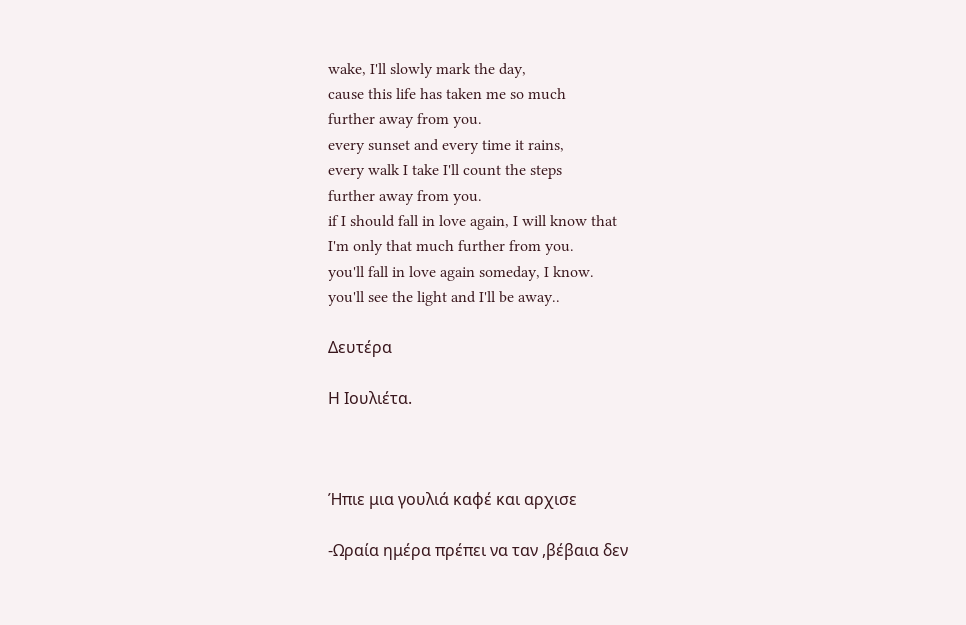wake, I'll slowly mark the day,
cause this life has taken me so much
further away from you.
every sunset and every time it rains,
every walk I take I'll count the steps
further away from you.
if I should fall in love again, I will know that
I'm only that much further from you.
you'll fall in love again someday, I know.
you'll see the light and I'll be away..

Δευτέρα

Η Ιουλιέτα.



Ήπιε μια γουλιά καφέ και αρχισε

-Ωραία ημέρα πρέπει να ταν ,βέβαια δεν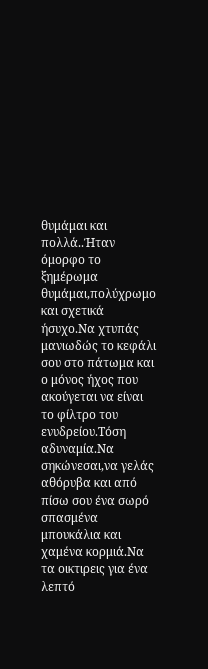θυμάμαι και πολλά..Ήταν όμορφο το ξημέρωμα θυμάμαι,πολύχρωμο και σχετικά ήσυχο.Να χτυπάς μανιωδώς το κεφάλι σου στο πάτωμα και ο μόνος ήχος που ακούγεται να είναι το φίλτρο του ενυδρείου.Τόση αδυναμία.Να σηκώνεσαι,να γελάς αθόρυβα και από πίσω σου ένα σωρό σπασμένα μπουκάλια και χαμένα κορμιά.Να τα οικτιρεις για ένα λεπτό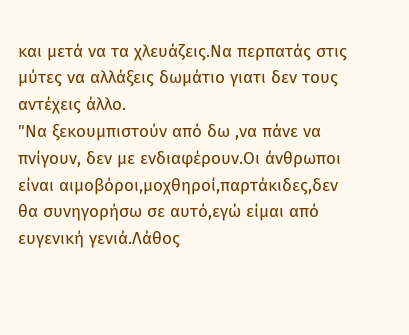και μετά να τα χλευάζεις.Να περπατάς στις μύτες να αλλάξεις δωμάτιο γιατι δεν τους αντέχεις άλλο.
"Να ξεκουμπιστούν από δω ,να πάνε να πνίγουν, δεν με ενδιαφέρουν.Οι άνθρωποι είναι αιμοβόροι,μοχθηροί,παρτάκιδες,δεν θα συνηγορήσω σε αυτό,εγώ είμαι από ευγενική γενιά.Λάθος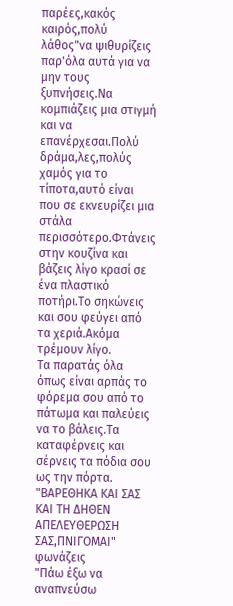παρέες,κακός καιρός,πολύ λάθος"να ψιθυρίζεις παρ'όλα αυτά για να μην τους ξυπνήσεις.Να κομπιάζεις μια στιγμή και να επανέρχεσαι.Πολύ δράμα,λες,πολύς χαμός για το τίποτα,αυτό είναι που σε εκνευρίζει μια στάλα περισσότερο.Φτάνεις στην κουζίνα και βάζεις λίγο κρασί σε ένα πλαστικό ποτήρι.Το σηκώνεις και σου φεύγει από τα χεριά.Ακόμα τρέμουν λίγο.
Τα παρατάς όλα όπως είναι αρπάς το φόρεμα σου από το πάτωμα και παλεύεις να το βάλεις.Τα καταφέρνεις και σέρνεις τα πόδια σου ως την πόρτα.
"ΒΑΡΕΘΗΚΑ ΚΑΙ ΣΑΣ ΚΑΙ ΤΗ ΔΗΘΕΝ ΑΠΕΛΕΥΘΕΡΩΣΗ ΣΑΣ,ΠΝIΓΟΜΑΙ" φωνάζεις
"Πάω έξω να αναπνεύσω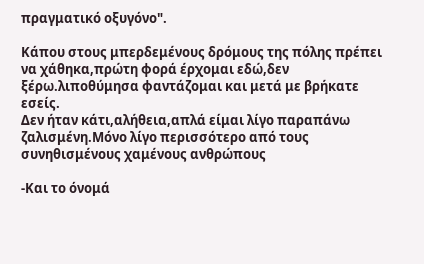πραγματικό οξυγόνο".

Κάπου στους μπερδεμένους δρόμους της πόλης πρέπει να χάθηκα,πρώτη φορά έρχομαι εδώ,δεν ξέρω.λιποθύμησα φαντάζομαι και μετά με βρήκατε εσείς.
Δεν ήταν κάτι,αλήθεια,απλά είμαι λίγο παραπάνω ζαλισμένη.Μόνο λίγο περισσότερο από τους συνηθισμένους χαμένους ανθρώπους

-Και το όνομά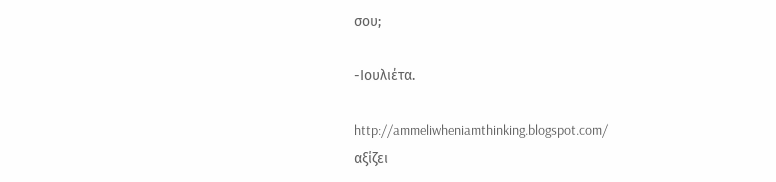σου;

-Ιουλιέτα.

http://ammeliwheniamthinking.blogspot.com/
αξίζει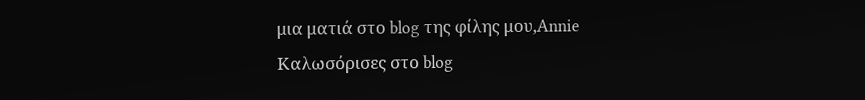μια ματιά στο blog της φίλης μου,Annie
Καλωσόρισες στο blog